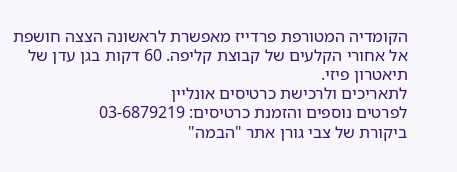הקומדיה המטורפת פרדייז מאפשרת לראשונה הצצה חושפת אל אחורי הקלעים של קבוצת קליפה. 60 דקות בגן עדן של תיאטרון פיזי.
לתאריכים ולרכישת כרטיסים אונליין
לפרטים נוספים והזמנת כרטיסים: 03-6879219
ביקורת של צבי גורן אתר "הבמה"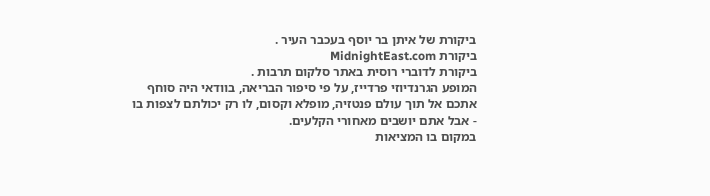ביקורת של איתן בר יוסף בעכבר העיר .
ביקורת MidnightEast.com
ביקורת לדוברי רוסית באתר סלקום תרבות .
המופע הגרנדיוזי פרדייז, על פי סיפור הבריאה, בוודאי היה סוחף אתכם אל תוך עולם פנטזיה, מופלא וקסום, לו רק יכולתם לצפות בו - אבל אתם יושבים מאחורי הקלעים.
במקום בו המציאות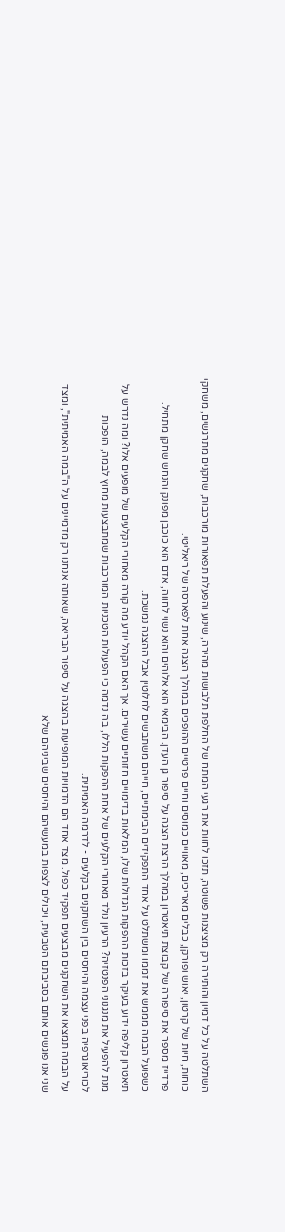השתלטה על כל דמיון והותירה רק מציצנות פשוטה, תזכו לחוות את רגעי המתח של החלפת תלבושות מהירה, שינוע והפעלת תפאורות מורכבות, שחקנים מתרגשים, משחקי כוחות, חיות של קרטון, יאוש ופורקן, כבלים מאריכים, מאוויים כמוסים וחיים פרטיים ההופכים במהלך הצגה אחת לפארסה של ריאליטי.
פרדייז מספר את סיפורה של קבוצת תיאטרון במהלך הרצת הצגה על סיפור גן העדן. הבימאי הוא אלוהים והוא נשוי לחווה, אדם הוא כוכבן מפונק והנחש שחקן מתחיל. כשפועל הבמה מממש את זממו ומשתלט על אחד התפקידים הבימתיים, חייהם משתבשים לחלוטין אבל ההצגה נמשכת.
תיאטרון קליפה ידוע בעיקר בזכות ההפקות הגדולות שלו, המלאות בדימויים חזותיים עשירים. אך האם הקהל יודע מה קורה מאחורי הקלעים של מופעים אלו? ומה נדרש על מנת להפעיל את מנגנוני הפנטזיה? הרעיון נולד מאחורי הקלעים של אחת ההפקות הללו, בה נדמה כי הפעולות הטכניות המורכבות שמתבצעות מחוץ לבמה, הופכות לכוריאוגרפיה בפני עצמה והיחסים בין השחקנים בקלעים - לדרמה האמיתית.
על הבמה תמצאו את השחקנים מבצעים תפקיד כפול. מצד אחד הם הדמויות המופיעות בהצגה על סיפור הבריאה, שאותה אנחנו רק מדמיינים על ה"במה האמיתית", ומצד שני אנו פוגשים אותם בסביבתם הטבעית, ויכולים לצפות במעשיהם והיחסים שביניהם שלא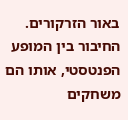באור הזרקורים. החיבור בין המופע הפנטסטי, אותו הם משחקים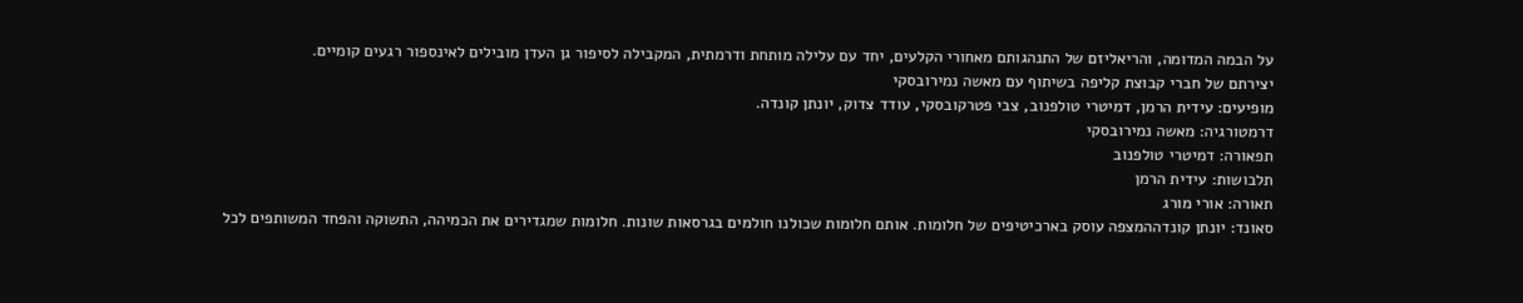על הבמה המדומה, והריאליזם של התנהגותם מאחורי הקלעים, יחד עם עלילה מותחת ודרמתית, המקבילה לסיפור גן העדן מובילים לאינספור רגעים קומיים.
יצירתם של חברי קבוצת קליפה בשיתוף עם מאשה נמירובסקי
מופיעים: עידית הרמן, דמיטרי טולפנוב, צבי פטרקובסקי, עודד צדוק, יונתן קונדה.
דרמטורגיה: מאשה נמירובסקי
תפאורה: דמיטרי טולפנוב
תלבושות: עידית הרמן
תאורה: אורי מורג
סאונד: יונתן קונדההמצפה עוסק בארכיטיפים של חלומות. אותם חלומות שכולנו חולמים בגרסאות שונות. חלומות שמגדירים את הכמיהה, התשוקה והפחד המשותפים לכל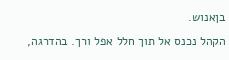בןאנוש.
הקהל נכנס אל תוך חלל אפל ורך. בהדרגה,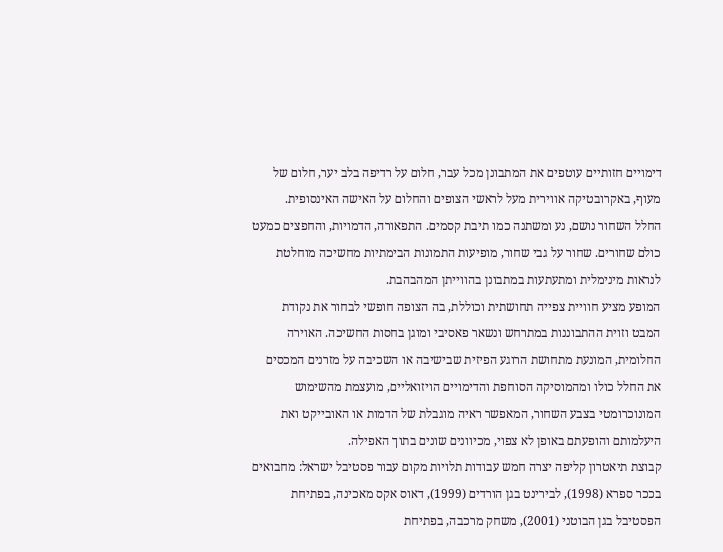דימויים חזותיים עוטפים את המתבונן מכל עבר, חלום על רדיפה בלב יער, חלום של מעוף, באקרובטיקה אווירית מעל לראשי הצופים והחלום על האישה האינסופית.
החלל השחור נושם, נע ומשתנה כמו תיבת קסמים. התפאורה, הדמויות, והחפצים כמעט כולם שחורים. שחור על גבי שחור, מופיעות התמונות הבימתיות מחשיכה מוחלטת לנראות מינימלית ומתעתעות במתבונן בהווייתן המהבהבת.
המופע מציע חוויית צפייה תחושתית וכוללת, בה הצופה חופשי לבחור את נקודת המבט וזוית ההתבוננות במתרחש ונשאר פאסיבי ומוגן בחסות החשיכה. האוירה החלומית, המונעת מתחושת הרוגע הפיזית שבישיבה או השכיבה על מזרנים המכסים את החלל כולו ומהמוסיקה הסוחפת והדימויים הויזואליים, מועצמת מהשימוש המונוכרומטי בצבע השחור, המאפשר ראיה מוגבלת של הדמות או האובייקט ואת היעלמותם והופעתם באופן לא צפוי, מכיוונים שונים בתוך האפילה.
קבוצת תיאטרון קליפה יצרה חמש עבודות תלויות מקום עבור פסטיבל ישראל: מחבואים בככר ספרא (1998), לבירינט בגן הורדים (1999), דאוס אקס מאכינה, בפתיחת הפסטיבל בגן הבוטני (2001), משחק מרכבה, בפתיחת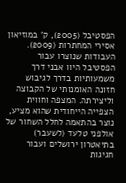הפסטיבל (2005), ק' במוזיאון אסירי המחתרות (2009). העבודות שנוצרו עבור הפסטיבל היוו אבני דרך משמעותיות בדרך לגיבוש חזונה האומנותי של הקבוצה וליצירתה. המצפה וחווית הצפייה הייחודית שהוא מציע, נוצר בהתאמה לחלל השחור של אולפני טלעד (לשעבר) בתיאטרון ירושלים ועבור חגיגות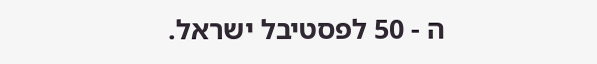ה - 50 לפסטיבל ישראל.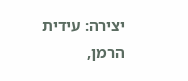יצירה: עידית הרמן,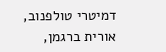דמיטרי טולפנוב, אורית ברגמן,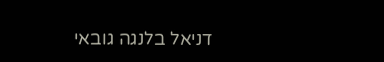דניאל בלנגה גובאי